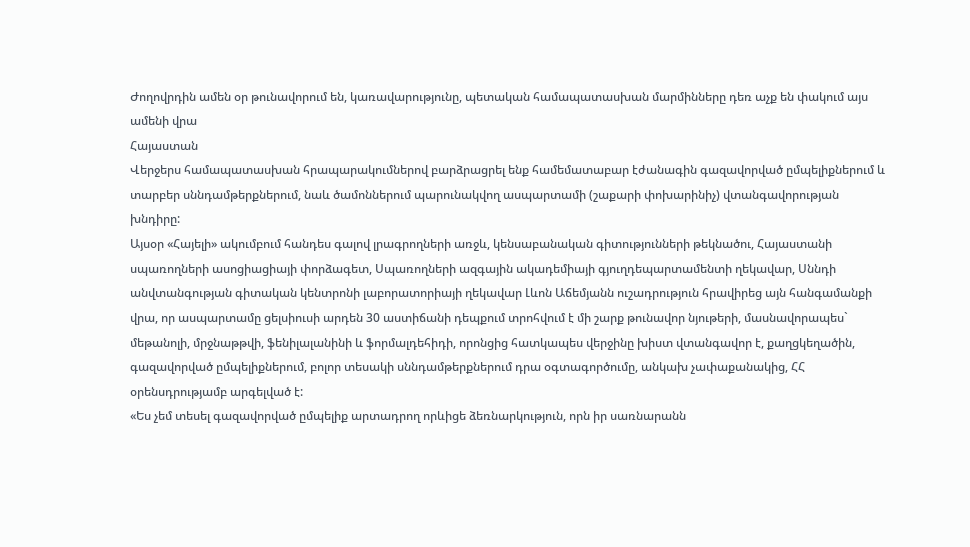Ժողովրդին ամեն օր թունավորում են, կառավարությունը, պետական համապատասխան մարմինները դեռ աչք են փակում այս ամենի վրա
Հայաստան
Վերջերս համապատասխան հրապարակումներով բարձրացրել ենք համեմատաբար էժանագին գազավորված ըմպելիքներում և տարբեր սննդամթերքներում, նաև ծամոններում պարունակվող ասպարտամի (շաքարի փոխարինիչ) վտանգավորության խնդիրը:
Այսօր «Հայելի» ակումբում հանդես գալով լրագրողների առջև, կենսաբանական գիտությունների թեկնածու, Հայաստանի սպառողների ասոցիացիայի փորձագետ, Սպառողների ազգային ակադեմիայի գյուղդեպարտամենտի ղեկավար, Սննդի անվտանգության գիտական կենտրոնի լաբորատորիայի ղեկավար Լևոն Աճեմյանն ուշադրություն հրավիրեց այն հանգամանքի վրա, որ ասպարտամը ցելսիուսի արդեն 30 աստիճանի դեպքում տրոհվում է մի շարք թունավոր նյութերի, մասնավորապես` մեթանոլի, մրջնաթթվի, ֆենիլալանինի և ֆորմալդեհիդի, որոնցից հատկապես վերջինը խիստ վտանգավոր է, քաղցկեղածին, գազավորված ըմպելիքներում, բոլոր տեսակի սննդամթերքներում դրա օգտագործումը, անկախ չափաքանակից, ՀՀ օրենսդրությամբ արգելված է:
«Ես չեմ տեսել գազավորված ըմպելիք արտադրող որևիցե ձեռնարկություն, որն իր սառնարանն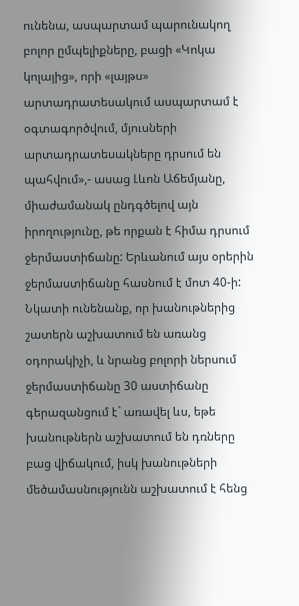ունենա, ասպարտամ պարունակող բոլոր ըմպելիքները, բացի «Կոկա կոլայից», որի «լայթս» արտադրատեսակում ասպարտամ է օգտագործվում, մյուսների արտադրատեսակները դրսում են պահվում»,- ասաց Լևոն Աճեմյանը, միաժամանակ ընդգծելով այն իրողությունը, թե որքան է հիմա դրսում ջերմաստիճանը: Երևանում այս օրերին ջերմաստիճանը հասնում է մոտ 40-ի:
Նկատի ունենանք, որ խանութներից շատերն աշխատում են առանց օդորակիչի, և նրանց բոլորի ներսում ջերմաստիճանը 30 աստիճանը գերազանցում է` առավել ևս, եթե խանութներն աշխատում են դռները բաց վիճակում, իսկ խանութների մեծամասնությունն աշխատում է հենց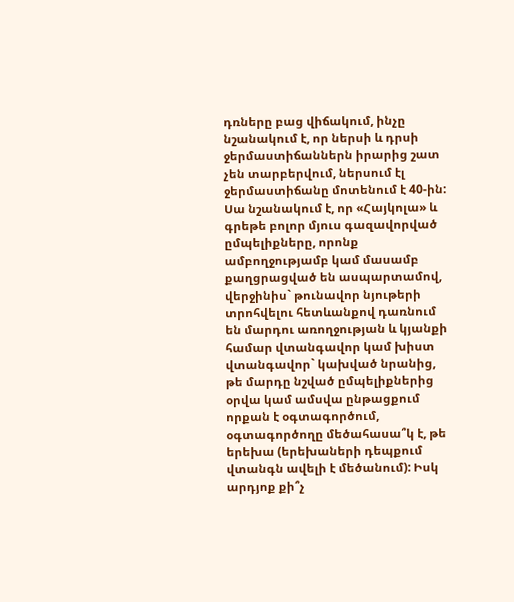դռները բաց վիճակում, ինչը նշանակում է, որ ներսի և դրսի ջերմաստիճաններն իրարից շատ չեն տարբերվում, ներսում էլ ջերմաստիճանը մոտենում է 40-ին: Սա նշանակում է, որ «Հայկոլա» և գրեթե բոլոր մյուս գազավորված ըմպելիքները, որոնք ամբողջությամբ կամ մասամբ քաղցրացված են ասպարտամով, վերջինիս` թունավոր նյութերի տրոհվելու հետևանքով դառնում են մարդու առողջության և կյանքի համար վտանգավոր կամ խիստ վտանգավոր` կախված նրանից, թե մարդը նշված ըմպելիքներից օրվա կամ ամսվա ընթացքում որքան է օգտագործում, օգտագործողը մեծահասա՞կ է, թե երեխա (երեխաների դեպքում վտանգն ավելի է մեծանում): Իսկ արդյոք քի՞չ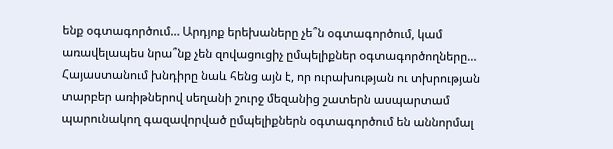ենք օգտագործում… Արդյոք երեխաները չե՞ն օգտագործում, կամ առավելապես նրա՞նք չեն զովացուցիչ ըմպելիքներ օգտագործողները…
Հայաստանում խնդիրը նաև հենց այն է, որ ուրախության ու տխրության տարբեր առիթներով սեղանի շուրջ մեզանից շատերն ասպարտամ պարունակող գազավորված ըմպելիքներն օգտագործում են աննորմալ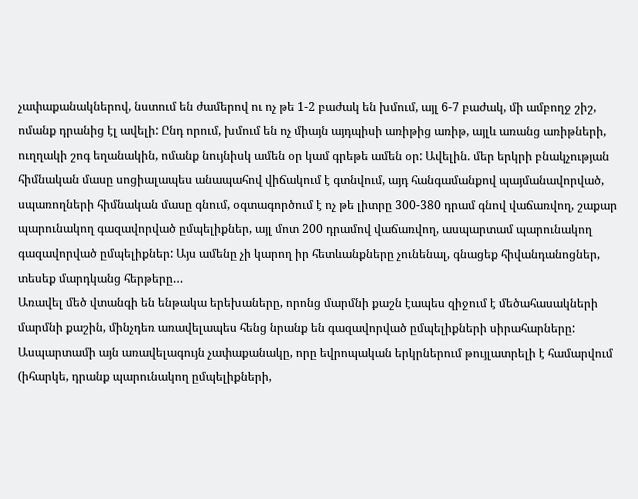չափաքանակներով, նստում են ժամերով ու ոչ թե 1-2 բաժակ են խմում, այլ 6-7 բաժակ, մի ամբողջ շիշ, ոմանք դրանից էլ ավելի: Ընդ որում, խմում են ոչ միայն այդպիսի առիթից առիթ, այլև առանց առիթների, ուղղակի շոգ եղանակին, ոմանք նույնիսկ ամեն օր կամ գրեթե ամեն օր: Ավելին. մեր երկրի բնակչության հիմնական մասը սոցիալապես անապահով վիճակում է գտնվում, այդ հանգամանքով պայմանավորված, սպառողների հիմնական մասը գնում, օգտագործում է ոչ թե լիտրը 300-380 դրամ գնով վաճառվող, շաքար պարունակող գազավորված ըմպելիքներ, այլ մոտ 200 դրամով վաճառվող, ասպարտամ պարունակող գազավորված ըմպելիքներ: Այս ամենը չի կարող իր հետևանքները չունենալ, գնացեք հիվանդանոցներ, տեսեք մարդկանց հերթերը…
Առավել մեծ վտանգի են ենթակա երեխաները, որոնց մարմնի քաշն էապես զիջում է մեծահասակների մարմնի քաշին, մինչդեռ առավելապես հենց նրանք են գազավորված ըմպելիքների սիրահարները: Ասպարտամի այն առավելագույն չափաքանակը, որը եվրոպական երկրներում թույլատրելի է համարվում (իհարկե, դրանք պարունակող ըմպելիքների,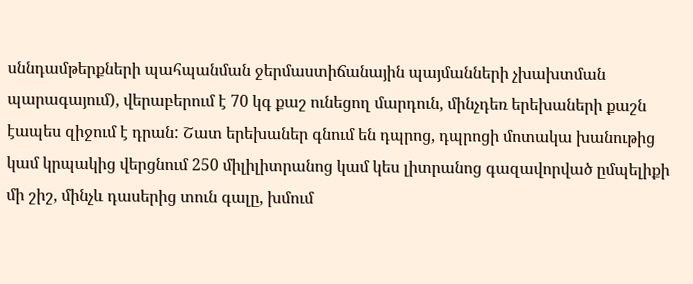սննդամթերքների պահպանման ջերմաստիճանային պայմանների չխախտման պարագայում), վերաբերում է 70 կգ քաշ ունեցող մարդուն, մինչդեռ երեխաների քաշն էապես զիջում է դրան: Շատ երեխաներ գնում են դպրոց, դպրոցի մոտակա խանութից կամ կրպակից վերցնում 250 միլիլիտրանոց կամ կես լիտրանոց գազավորված ըմպելիքի մի շիշ, մինչև դասերից տուն գալը, խմում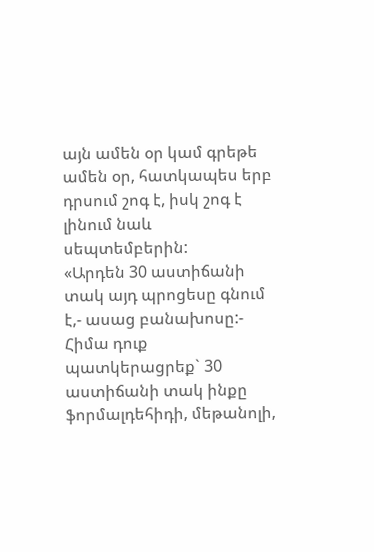այն ամեն օր կամ գրեթե ամեն օր, հատկապես երբ դրսում շոգ է, իսկ շոգ է լինում նաև սեպտեմբերին:
«Արդեն 30 աստիճանի տակ այդ պրոցեսը գնում է,- ասաց բանախոսը:- Հիմա դուք պատկերացրեք` 30 աստիճանի տակ ինքը ֆորմալդեհիդի, մեթանոլի,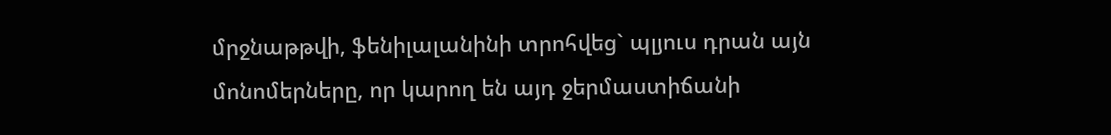մրջնաթթվի, ֆենիլալանինի տրոհվեց` պլյուս դրան այն մոնոմերները, որ կարող են այդ ջերմաստիճանի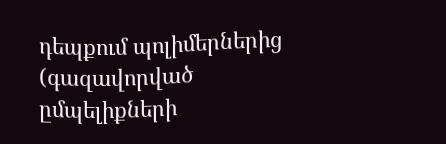դեպքում պոլիմերներից (գազավորված ըմպելիքների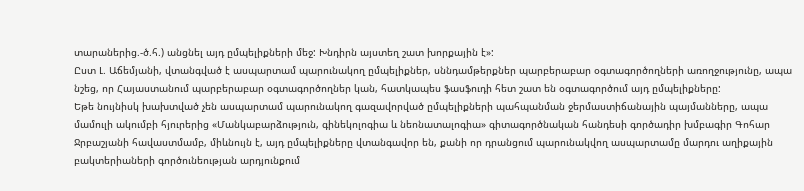տարաներից.-ծ.հ.) անցնել այդ ըմպելիքների մեջ: Խնդիրն այստեղ շատ խորքային է»:
Ըստ Լ. Աճեմյանի, վտանգված է ասպարտամ պարունակող ըմպելիքներ, սննդամթերքներ պարբերաբար օգտագործողների առողջությունը, ապա նշեց, որ Հայաստանում պարբերաբար օգտագործողներ կան, հատկապես ֆասֆուդի հետ շատ են օգտագործում այդ ըմպելիքները:
Եթե նույնիսկ խախտված չեն ասպարտամ պարունակող գազավորված ըմպելիքների պահպանման ջերմաստիճանային պայմանները, ապա մամուլի ակումբի հյուրերից «Մանկաբարձություն, գինեկոլոգիա և նեոնատալոգիա» գիտագործնական հանդեսի գործադիր խմբագիր Գոհար Ջրբաշյանի հավաստմամբ, միևնույն է, այդ ըմպելիքները վտանգավոր են, քանի որ դրանցում պարունակվող ասպարտամը մարդու աղիքային բակտերիաների գործունեության արդյունքում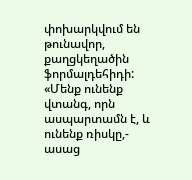փոխարկվում են թունավոր, քաղցկեղածին ֆորմալդեհիդի:
«Մենք ունենք վտանգ, որն ասպարտամն է, և ունենք ռիսկը,- ասաց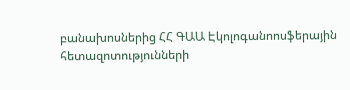բանախոսներից ՀՀ ԳԱԱ Էկոլոգանոոսֆերային հետազոտությունների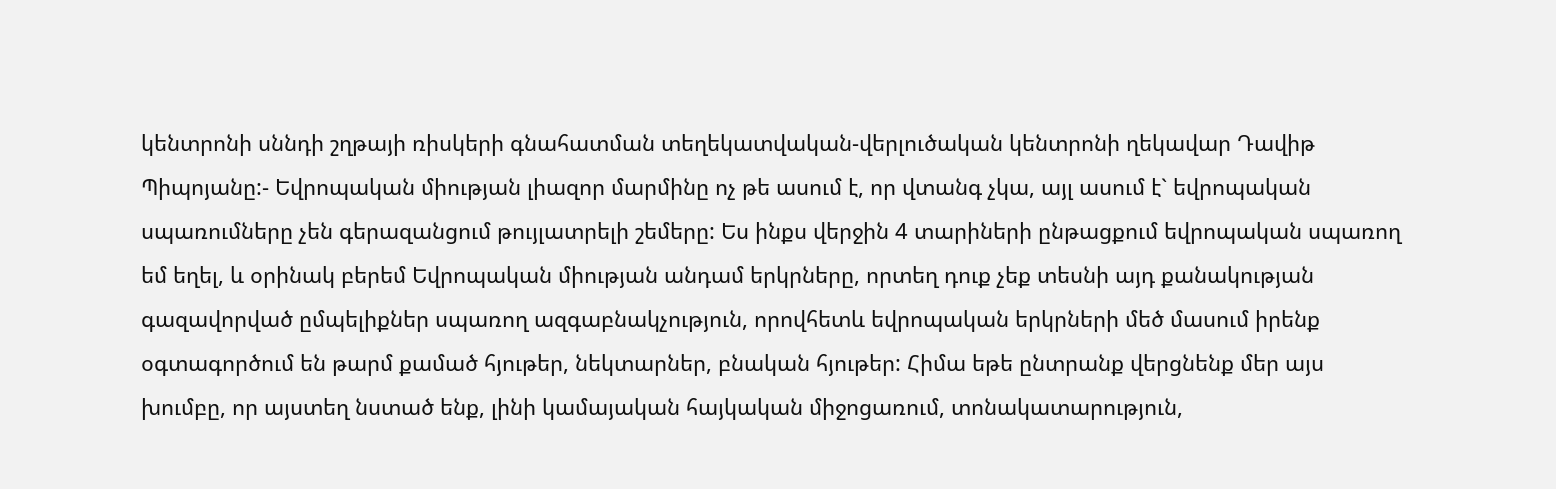կենտրոնի սննդի շղթայի ռիսկերի գնահատման տեղեկատվական-վերլուծական կենտրոնի ղեկավար Դավիթ Պիպոյանը:- Եվրոպական միության լիազոր մարմինը ոչ թե ասում է, որ վտանգ չկա, այլ ասում է` եվրոպական սպառումները չեն գերազանցում թույլատրելի շեմերը: Ես ինքս վերջին 4 տարիների ընթացքում եվրոպական սպառող եմ եղել, և օրինակ բերեմ Եվրոպական միության անդամ երկրները, որտեղ դուք չեք տեսնի այդ քանակության գազավորված ըմպելիքներ սպառող ազգաբնակչություն, որովհետև եվրոպական երկրների մեծ մասում իրենք օգտագործում են թարմ քամած հյութեր, նեկտարներ, բնական հյութեր: Հիմա եթե ընտրանք վերցնենք մեր այս խումբը, որ այստեղ նստած ենք, լինի կամայական հայկական միջոցառում, տոնակատարություն,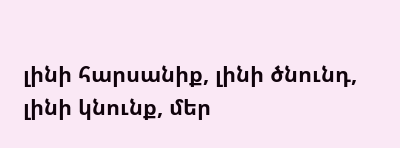լինի հարսանիք, լինի ծնունդ, լինի կնունք, մեր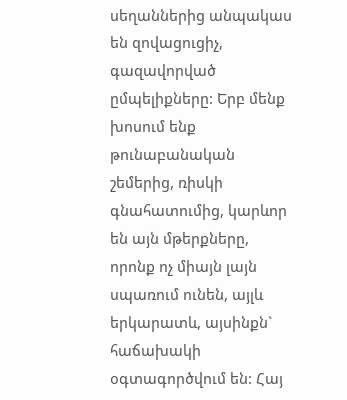սեղաններից անպակաս են զովացուցիչ, գազավորված ըմպելիքները: Երբ մենք խոսում ենք թունաբանական շեմերից, ռիսկի գնահատումից, կարևոր են այն մթերքները, որոնք ոչ միայն լայն սպառում ունեն, այլև երկարատև, այսինքն` հաճախակի օգտագործվում են: Հայ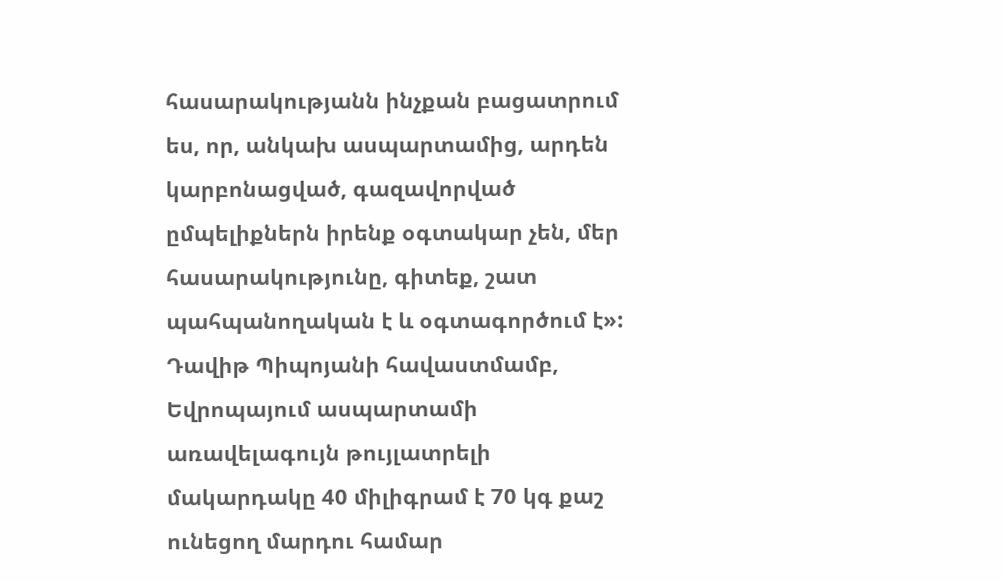հասարակությանն ինչքան բացատրում ես, որ, անկախ ասպարտամից, արդեն կարբոնացված, գազավորված ըմպելիքներն իրենք օգտակար չեն, մեր հասարակությունը, գիտեք, շատ պահպանողական է և օգտագործում է»:
Դավիթ Պիպոյանի հավաստմամբ, Եվրոպայում ասպարտամի առավելագույն թույլատրելի մակարդակը 40 միլիգրամ է 70 կգ քաշ ունեցող մարդու համար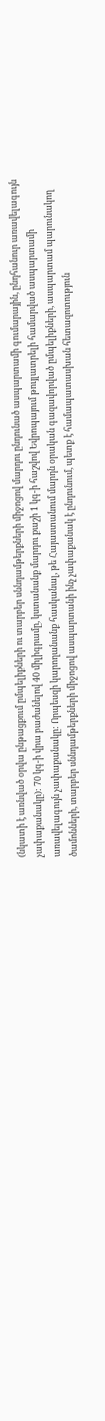(նկատի է առնված օրվա ընթացքում ըմպելիքների ու տարբեր սննդամթերքների միջոցով մարդու ընդունած ասպարտամի գումարային, ընդհանուր առավելագույն չափաքանակը): 70 կգ-ի վրա բաժանելով 40 միլիգրամը, կստանանք մարդու քաշի 1 կգ-ի հաշվով Եվրոպայում թույլատրելի համարված ասպարտամի առավելագույն չափաքանակը: Որպեսզի կարողանանք հասկանալ, թե Հայաստանում մարդն օրական գազավորված ըմպելիքների, ասպարտամ պարունակող ծամոնների, տարբեր սննդամթերքների միջոցով ասպարտանի ինչ չափաքանակ է ընդունում, պետք է համապատասխան հետազոտություն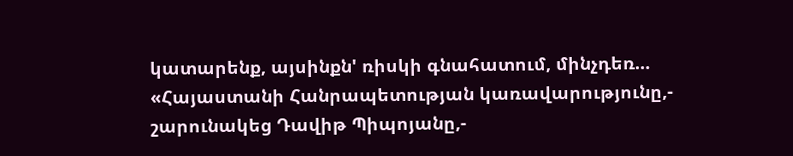կատարենք, այսինքն' ռիսկի գնահատում, մինչդեռ…
«Հայաստանի Հանրապետության կառավարությունը,- շարունակեց Դավիթ Պիպոյանը,-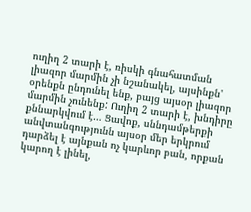ուղիղ 2 տարի է, ռիսկի գնահատման լիազոր մարմին չի նշանակել, այսինքն' օրենքն ընդունել ենք, բայց այսօր լիազոր մարմին չունենք: Ուղիղ 2 տարի է, խնդիրը քննարկվում է… Ցավոք, սննդամթերքի անվտանգությունն այսօր մեր երկրում դարձել է այնքան ոչ կարևոր բան, որքան կարող է լինել,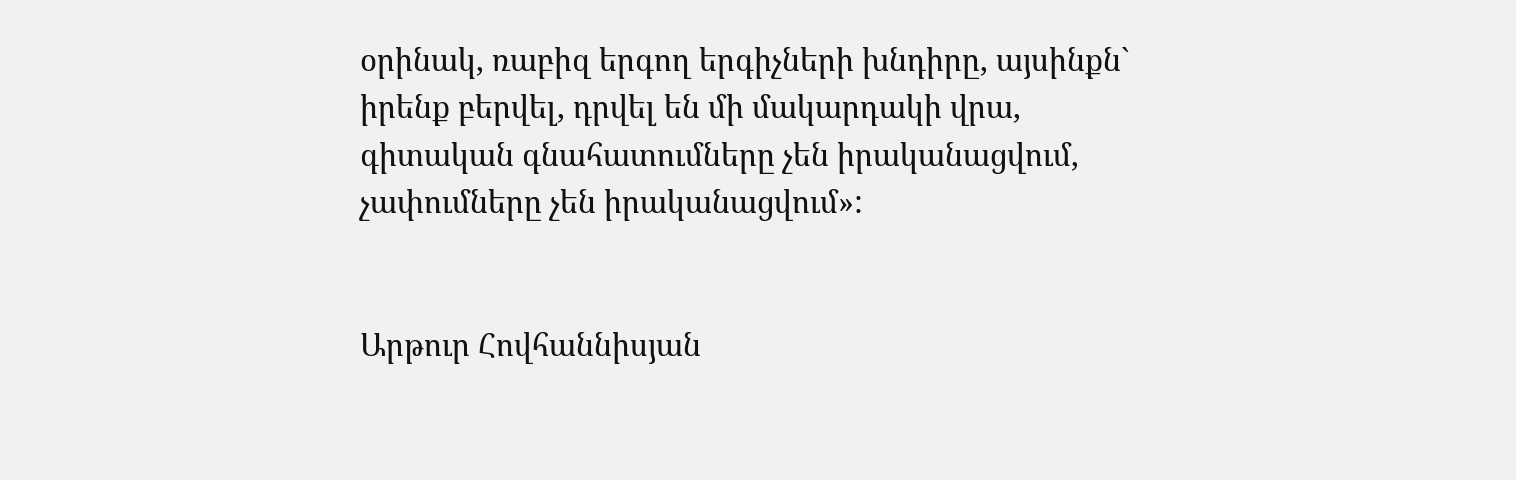օրինակ, ռաբիզ երգող երգիչների խնդիրը, այսինքն` իրենք բերվել, դրվել են մի մակարդակի վրա, գիտական գնահատումները չեն իրականացվում, չափումները չեն իրականացվում»:


Արթուր Հովհաննիսյան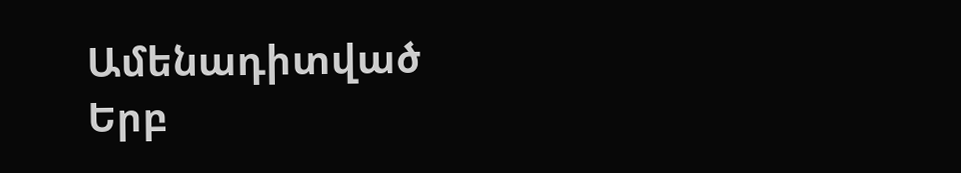Ամենադիտված
Երբ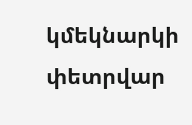կմեկնարկի փետրվար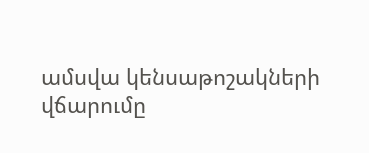ամսվա կենսաթոշակների վճարումը